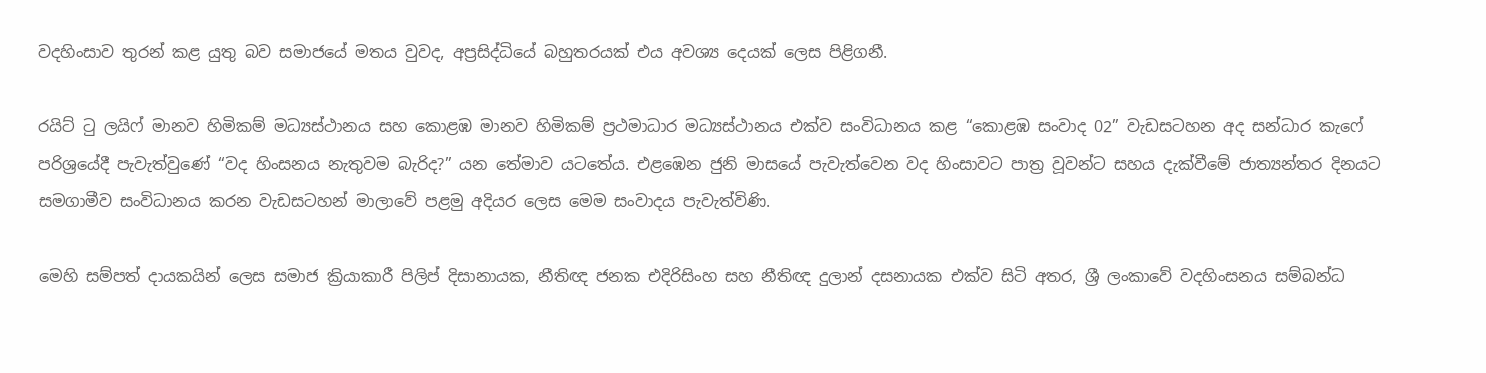වදහිංසාව තුරන් කළ යුතු බව සමාජයේ මතය වුවද, අප්‍රසිද්ධියේ බහුතරයක් එය අවශ්‍ය දෙයක් ලෙස පිළිගනී.

රයිට් ටු ලයිෆ් මානව හිමිකම් මධ්‍යස්ථානය සහ කොළඹ මානව හිමිකම් ප්‍රථමාධාර මධ්‍යස්ථානය එක්ව සංවිධානය කළ “කොළඹ සංවාද 02” වැඩසටහන අද සන්ධාර කැෆේ පරිශ්‍රයේදී පැවැත්වුණේ “වද හිංසනය නැතුවම බැරිද?” යන තේමාව යටතේය. එළඹෙන ජුනි මාසයේ පැවැත්වෙන වද හිංසාවට පාත්‍ර වූවන්ට සහය දැක්වීමේ ජාත්‍යන්තර දිනයට සමගාමීව සංවිධානය කරන වැඩසටහන් මාලාවේ පළමු අදියර ලෙස මෙම සංවාදය පැවැත්විණි.

මෙහි සම්පත් දායකයින් ලෙස සමාජ ක්‍රියාකාරී පිලිප් දිසානායක, නීතිඥ ජනක එදිරිසිංහ සහ නීතිඥ දුලාන් දසනායක එක්ව සිටි අතර, ශ්‍රී ලංකාවේ වදහිංසනය සම්බන්ධ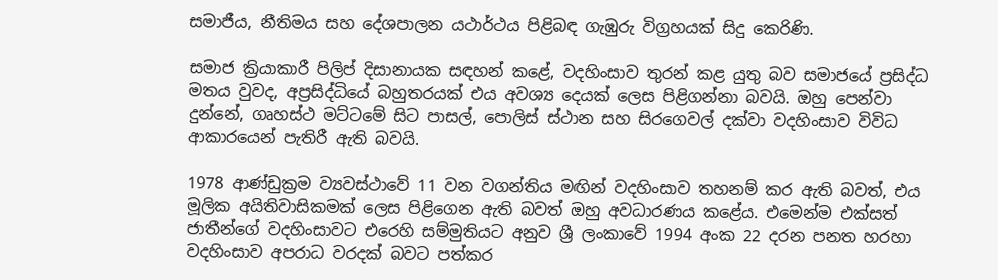සමාජීය, නීතිමය සහ දේශපාලන යථාර්ථය පිළිබඳ ගැඹුරු විග්‍රහයක් සිදු කෙරිණි.

සමාජ ක්‍රියාකාරී පිලිප් දිසානායක සඳහන් කළේ, වදහිංසාව තුරන් කළ යුතු බව සමාජයේ ප්‍රසිද්ධ මතය වුවද, අප්‍රසිද්ධියේ බහුතරයක් එය අවශ්‍ය දෙයක් ලෙස පිළිගන්නා බවයි. ඔහු පෙන්වා දුන්නේ, ගෘහස්ථ මට්ටමේ සිට පාසල්, පොලිස් ස්ථාන සහ සිරගෙවල් දක්වා වදහිංසාව විවිධ ආකාරයෙන් පැතිරී ඇති බවයි.

1978 ආණ්ඩුක්‍රම ව්‍යවස්ථාවේ 11 වන වගන්තිය මඟින් වදහිංසාව තහනම් කර ඇති බවත්, එය මූලික අයිතිවාසිකමක් ලෙස පිළිගෙන ඇති බවත් ඔහු අවධාරණය කළේය. එමෙන්ම එක්සත් ජාතීන්ගේ වදහිංසාවට එරෙහි සම්මුතියට අනුව ශ්‍රී ලංකාවේ 1994 අංක 22 දරන පනත හරහා වදහිංසාව අපරාධ වරදක් බවට පත්කර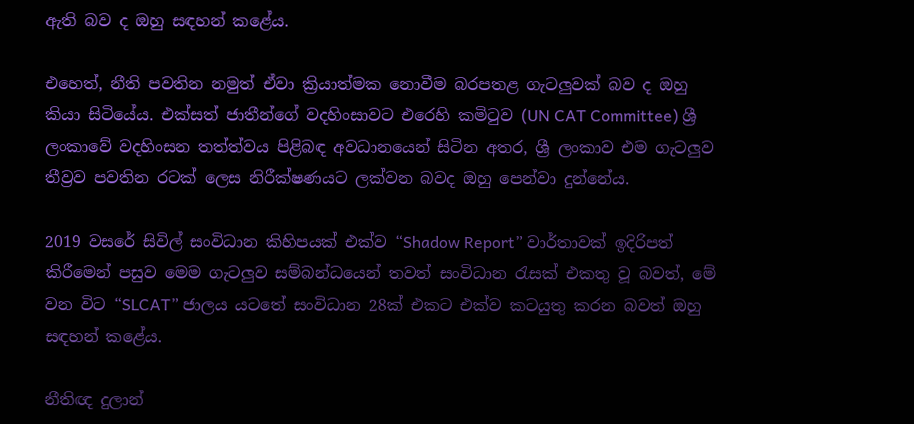ඇති බව ද ඔහු සඳහන් කළේය.

එහෙත්, නීති පවතින නමුත් ඒවා ක්‍රියාත්මක නොවීම බරපතළ ගැටලුවක් බව ද ඔහු කියා සිටියේය. එක්සත් ජාතීන්ගේ වදහිංසාවට එරෙහි කමිටුව (UN CAT Committee) ශ්‍රී ලංකාවේ වදහිංසන තත්ත්වය පිළිබඳ අවධානයෙන් සිටින අතර, ශ්‍රී ලංකාව එම ගැටලුව තීව්‍රව පවතින රටක් ලෙස නිරීක්ෂණයට ලක්වන බවද ඔහු පෙන්වා දුන්නේය.

2019 වසරේ සිවිල් සංවිධාන කිහිපයක් එක්ව “Shadow Report” වාර්තාවක් ඉදිරිපත් කිරීමෙන් පසුව මෙම ගැටලුව සම්බන්ධයෙන් තවත් සංවිධාන රැසක් එකතු වූ බවත්, මේ වන විට “SLCAT” ජාලය යටතේ සංවිධාන 28ක් එකට එක්ව කටයුතු කරන බවත් ඔහු සඳහන් කළේය.

නීතිඥ දුලාන්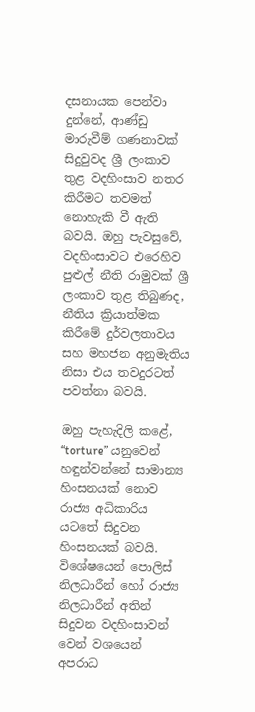දසනායක පෙන්වා දුන්නේ, ආණ්ඩු මාරුවීම් ගණනාවක් සිදුවුවද ශ්‍රී ලංකාව තුළ වදහිංසාව නතර කිරීමට තවමත් නොහැකි වී ඇති බවයි. ඔහු පැවසුවේ, වදහිංසාවට එරෙහිව පුළුල් නීති රාමුවක් ශ්‍රී ලංකාව තුළ තිබුණද, නීතිය ක්‍රියාත්මක කිරීමේ දුර්වලතාවය සහ මහජන අනුමැතිය නිසා එය තවදුරටත් පවත්නා බවයි.

ඔහු පැහැදිලි කළේ, “torture” යනුවෙන් හඳුන්වන්නේ සාමාන්‍ය හිංසනයක් නොව රාජ්‍ය අධිකාරිය යටතේ සිදුවන හිංසනයක් බවයි. විශේෂයෙන් පොලිස් නිලධාරීන් හෝ රාජ්‍ය නිලධාරීන් අතින් සිදුවන වදහිංසාවන් වෙන් වශයෙන් අපරාධ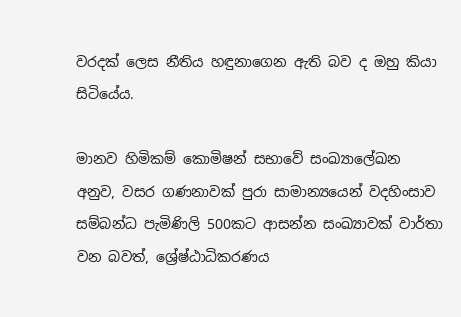වරදක් ලෙස නීතිය හඳුනාගෙන ඇති බව ද ඔහු කියා සිටියේය.

මානව හිමිකම් කොමිෂන් සභාවේ සංඛ්‍යාලේඛන අනුව, වසර ගණනාවක් පුරා සාමාන්‍යයෙන් වදහිංසාව සම්බන්ධ පැමිණිලි 500කට ආසන්න සංඛ්‍යාවක් වාර්තා වන බවත්, ශ්‍රේෂ්ඨාධිකරණය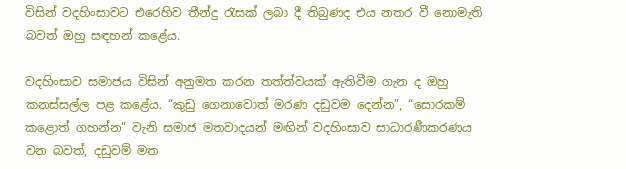විසින් වදහිංසාවට එරෙහිව තීන්දු රැසක් ලබා දී තිබුණද එය නතර වී නොමැති බවත් ඔහු සඳහන් කළේය.

වදහිංසාව සමාජය විසින් අනුමත කරන තත්ත්වයක් ඇතිවීම ගැන ද ඔහු කනස්සල්ල පළ කළේය. “කුඩු ගෙනාවොත් මරණ දඩුවම දෙන්න”, “සොරකම් කළොත් ගහන්න” වැනි සමාජ මතවාදයන් මඟින් වදහිංසාව සාධාරණීකරණය වන බවත්, දඩුවම් මත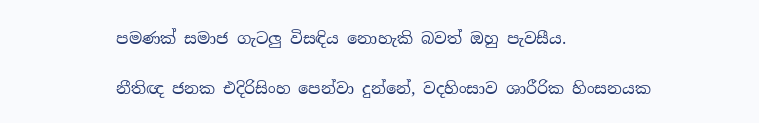පමණක් සමාජ ගැටලු විසඳිය නොහැකි බවත් ඔහු පැවසීය.

නීතිඥ ජනක එදිරිසිංහ පෙන්වා දුන්නේ, වදහිංසාව ශාරීරික හිංසනයක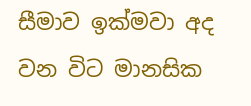සීමාව ඉක්මවා අද වන විට මානසික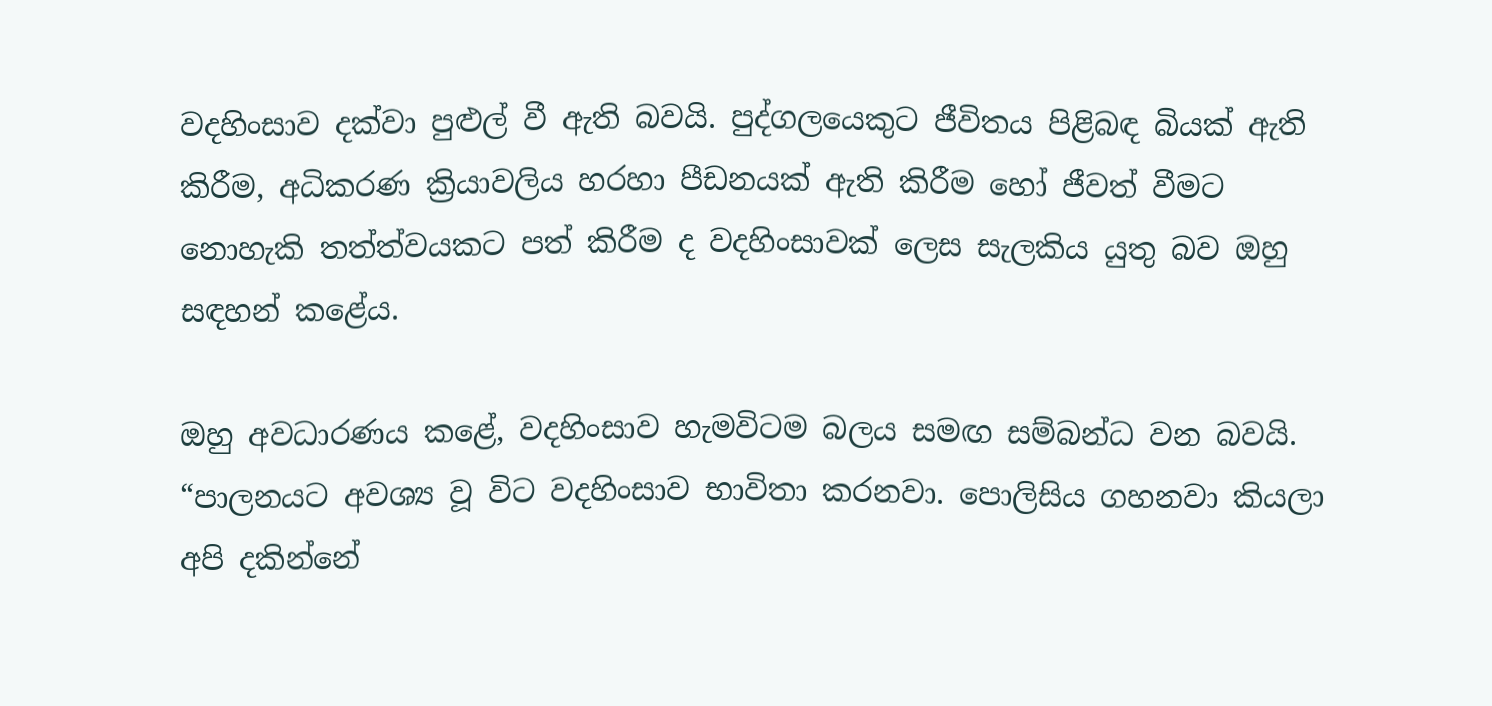වදහිංසාව දක්වා පුළුල් වී ඇති බවයි. පුද්ගලයෙකුට ජීවිතය පිළිබඳ බියක් ඇති කිරීම, අධිකරණ ක්‍රියාවලිය හරහා පීඩනයක් ඇති කිරීම හෝ ජීවත් වීමට නොහැකි තත්ත්වයකට පත් කිරීම ද වදහිංසාවක් ලෙස සැලකිය යුතු බව ඔහු සඳහන් කළේය.

ඔහු අවධාරණය කළේ, වදහිංසාව හැමවිටම බලය සමඟ සම්බන්ධ වන බවයි. “පාලනයට අවශ්‍ය වූ විට වදහිංසාව භාවිතා කරනවා. පොලිසිය ගහනවා කියලා අපි දකින්නේ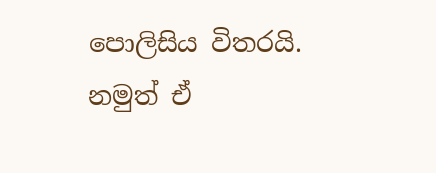පොලිසිය විතරයි. නමුත් ඒ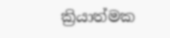ක්‍රියාත්මක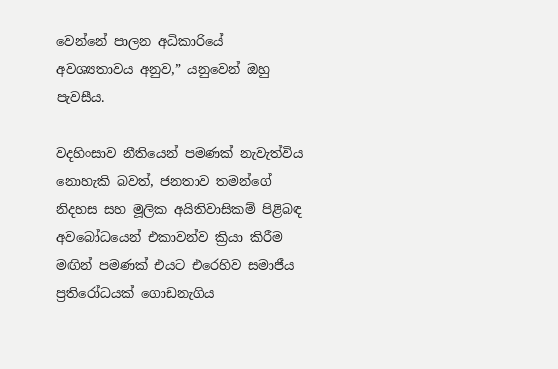වෙන්නේ පාලන අධිකාරියේ අවශ්‍යතාවය අනුව,” යනුවෙන් ඔහු පැවසීය.

වදහිංසාව නීතියෙන් පමණක් නැවැත්විය නොහැකි බවත්, ජනතාව තමන්ගේ නිදහස සහ මූලික අයිතිවාසිකම් පිළිබඳ අවබෝධයෙන් එකාවන්ව ක්‍රියා කිරීම මඟින් පමණක් එයට එරෙහිව සමාජීය ප්‍රතිරෝධයක් ගොඩනැගිය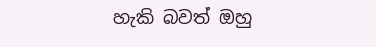හැකි බවත් ඔහු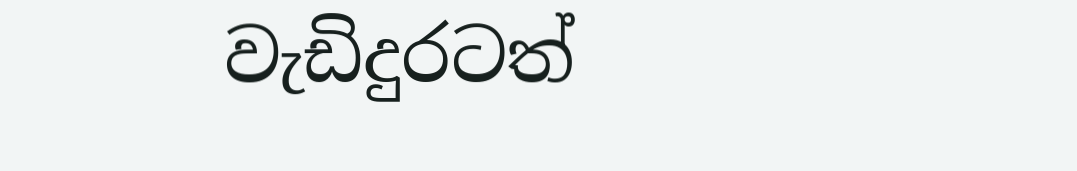වැඩිදුරටත්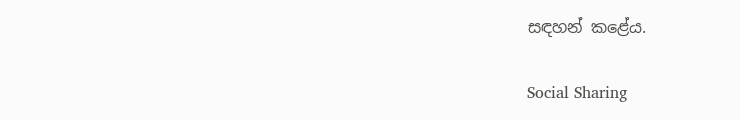සඳහන් කළේය.

Social Sharing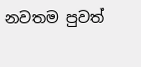නවතම පුවත්